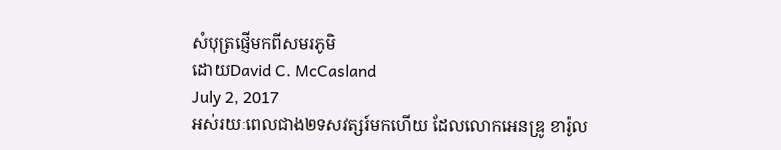សំបុត្រផ្ញើមកពីសមរភូមិ
ដោយDavid C. McCasland
July 2, 2017
អស់រយៈពេលជាង២ទសវត្សរ៍មកហើយ ដែលលោកអេនឌ្រូ ខារ៉ូល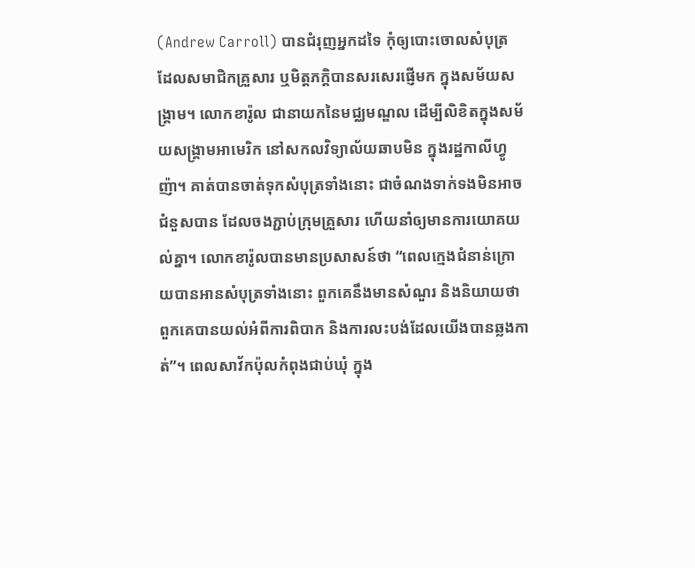(Andrew Carroll) បានជំរុញអ្នកដទៃ កុំឲ្យបោះចោលសំបុត្រ ដែលសមាជិកគ្រួសារ ឬមិត្តភក្តិបានសរសេរផ្ញើមក ក្នុងសម័យសង្រ្គាម។ លោកខារ៉ូល ជានាយកនៃមជ្ឈមណ្ឌល ដើម្បីលិខិតក្នុងសម័យសង្រ្គាមអាមេរិក នៅសកលវិទ្យាល័យឆាបមិន ក្នុងរដ្ឋកាលីហ្វូញ៉ា។ គាត់បានចាត់ទុកសំបុត្រទាំងនោះ ជាចំណងទាក់ទងមិនអាចជំនួសបាន ដែលចងភ្ជាប់ក្រុមគ្រួសារ ហើយនាំឲ្យមានការយោគយល់គ្នា។ លោកខារ៉ូលបានមានប្រសាសន៍ថា “ពេលក្មេងជំនាន់ក្រោយបានអានសំបុត្រទាំងនោះ ពួកគេនឹងមានសំណួរ និងនិយាយថា ពួកគេបានយល់អំពីការពិបាក និងការលះបង់ដែលយើងបានឆ្លងកាត់”។ ពេលសាវ័កប៉ុលកំពុងជាប់ឃុំ ក្នុង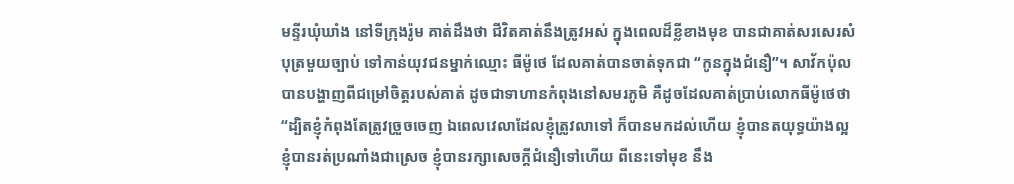មន្ទីរឃុំឃាំង នៅទីក្រុងរ៉ូម គាត់ដឹងថា ជីវិតគាត់នឹងត្រូវអស់ ក្នុងពេលដ៏ខ្លីខាងមុខ បានជាគាត់សរសេរសំបុត្រមួយច្បាប់ ទៅកាន់យុវជនម្នាក់ឈ្មោះ ធីម៉ូថេ ដែលគាត់បានចាត់ទុកជា “កូនក្នុងជំនឿ”។ សាវ័កប៉ុលបានបង្ហាញពីជម្រៅចិត្តរបស់គាត់ ដូចជាទាហានកំពុងនៅសមរភូមិ គឺដូចដែលគាត់ប្រាប់លោកធីម៉ូថេថា “ដ្បិតខ្ញុំកំពុងតែត្រូវច្រួចចេញ ឯពេលវេលាដែលខ្ញុំត្រូវលាទៅ ក៏បានមកដល់ហើយ ខ្ញុំបានតយុទ្ធយ៉ាងល្អ ខ្ញុំបានរត់ប្រណាំងជាស្រេច ខ្ញុំបានរក្សាសេចក្តីជំនឿទៅហើយ ពីនេះទៅមុខ នឹង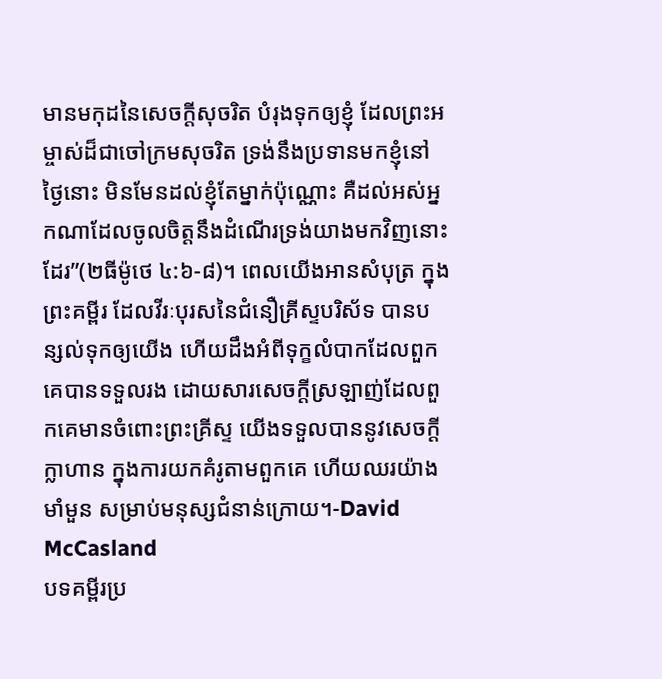មានមកុដនៃសេចក្តីសុចរិត បំរុងទុកឲ្យខ្ញុំ ដែលព្រះអម្ចាស់ដ៏ជាចៅក្រមសុចរិត ទ្រង់នឹងប្រទានមកខ្ញុំនៅថ្ងៃនោះ មិនមែនដល់ខ្ញុំតែម្នាក់ប៉ុណ្ណោះ គឺដល់អស់អ្នកណាដែលចូលចិត្តនឹងដំណើរទ្រង់យាងមកវិញនោះដែរ”(២ធីម៉ូថេ ៤:៦-៨)។ ពេលយើងអានសំបុត្រ ក្នុងព្រះគម្ពីរ ដែលវីរៈបុរសនៃជំនឿគ្រីស្ទបរិស័ទ បានបន្សល់ទុកឲ្យយើង ហើយដឹងអំពីទុក្ខលំបាកដែលពួកគេបានទទួលរង ដោយសារសេចក្តីស្រឡាញ់ដែលពួកគេមានចំពោះព្រះគ្រីស្ទ យើងទទួលបាននូវសេចក្តីក្លាហាន ក្នុងការយកគំរូតាមពួកគេ ហើយឈរយ៉ាងមាំមួន សម្រាប់មនុស្សជំនាន់ក្រោយ។-David McCasland
បទគម្ពីរប្រ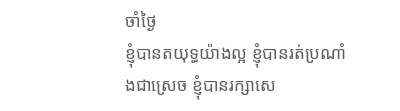ចាំថ្ងៃ
ខ្ញុំបានតយុទ្ធយ៉ាងល្អ ខ្ញុំបានរត់ប្រណាំងជាស្រេច ខ្ញុំបានរក្សាសេ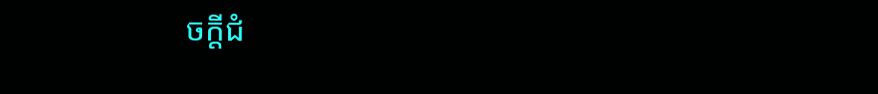ចក្តីជំ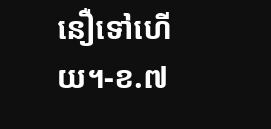នឿទៅហើយ។-ខ.៧